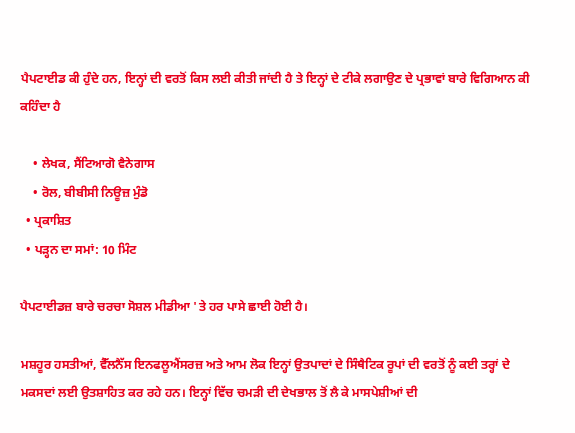ਪੈਪਟਾਈਡ ਕੀ ਹੁੰਦੇ ਹਨ, ਇਨ੍ਹਾਂ ਦੀ ਵਰਤੋਂ ਕਿਸ ਲਈ ਕੀਤੀ ਜਾਂਦੀ ਹੈ ਤੇ ਇਨ੍ਹਾਂ ਦੇ ਟੀਕੇ ਲਗਾਉਣ ਦੇ ਪ੍ਰਭਾਵਾਂ ਬਾਰੇ ਵਿਗਿਆਨ ਕੀ ਕਹਿੰਦਾ ਹੈ

    • ਲੇਖਕ, ਸੈਂਟਿਆਗੋ ਵੈਨੇਗਾਸ
    • ਰੋਲ, ਬੀਬੀਸੀ ਨਿਊਜ਼ ਮੁੰਡੋ
  • ਪ੍ਰਕਾਸ਼ਿਤ
  • ਪੜ੍ਹਨ ਦਾ ਸਮਾਂ: 10 ਮਿੰਟ

ਪੈਪਟਾਈਡਜ਼ ਬਾਰੇ ਚਰਚਾ ਸੋਸ਼ਲ ਮੀਡੀਆ 'ਤੇ ਹਰ ਪਾਸੇ ਛਾਈ ਹੋਈ ਹੈ।

ਮਸ਼ਹੂਰ ਹਸਤੀਆਂ, ਵੈੱਲਨੈੱਸ ਇਨਫਲੂਐਂਸਰਜ਼ ਅਤੇ ਆਮ ਲੋਕ ਇਨ੍ਹਾਂ ਉਤਪਾਦਾਂ ਦੇ ਸਿੰਥੈਟਿਕ ਰੂਪਾਂ ਦੀ ਵਰਤੋਂ ਨੂੰ ਕਈ ਤਰ੍ਹਾਂ ਦੇ ਮਕਸਦਾਂ ਲਈ ਉਤਸ਼ਾਹਿਤ ਕਰ ਰਹੇ ਹਨ। ਇਨ੍ਹਾਂ ਵਿੱਚ ਚਮੜੀ ਦੀ ਦੇਖਭਾਲ ਤੋਂ ਲੈ ਕੇ ਮਾਸਪੇਸ਼ੀਆਂ ਦੀ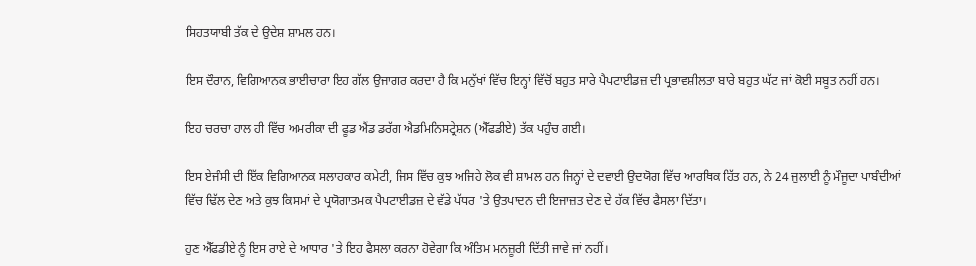ਸਿਹਤਯਾਬੀ ਤੱਕ ਦੇ ਉਦੇਸ਼ ਸ਼ਾਮਲ ਹਨ।

ਇਸ ਦੌਰਾਨ, ਵਿਗਿਆਨਕ ਭਾਈਚਾਰਾ ਇਹ ਗੱਲ ਉਜਾਗਰ ਕਰਦਾ ਹੈ ਕਿ ਮਨੁੱਖਾਂ ਵਿੱਚ ਇਨ੍ਹਾਂ ਵਿੱਚੋਂ ਬਹੁਤ ਸਾਰੇ ਪੈਪਟਾਈਡਜ਼ ਦੀ ਪ੍ਰਭਾਵਸ਼ੀਲਤਾ ਬਾਰੇ ਬਹੁਤ ਘੱਟ ਜਾਂ ਕੋਈ ਸਬੂਤ ਨਹੀਂ ਹਨ।

ਇਹ ਚਰਚਾ ਹਾਲ ਹੀ ਵਿੱਚ ਅਮਰੀਕਾ ਦੀ ਫੂਡ ਐਂਡ ਡਰੱਗ ਐਡਮਿਨਿਸਟ੍ਰੇਸ਼ਨ (ਐੱਫਡੀਏ) ਤੱਕ ਪਹੁੰਚ ਗਈ।

ਇਸ ਏਜੰਸੀ ਦੀ ਇੱਕ ਵਿਗਿਆਨਕ ਸਲਾਹਕਾਰ ਕਮੇਟੀ, ਜਿਸ ਵਿੱਚ ਕੁਝ ਅਜਿਹੇ ਲੋਕ ਵੀ ਸ਼ਾਮਲ ਹਨ ਜਿਨ੍ਹਾਂ ਦੇ ਦਵਾਈ ਉਦਯੋਗ ਵਿੱਚ ਆਰਥਿਕ ਹਿੱਤ ਹਨ, ਨੇ 24 ਜੁਲਾਈ ਨੂੰ ਮੌਜੂਦਾ ਪਾਬੰਦੀਆਂ ਵਿੱਚ ਢਿੱਲ ਦੇਣ ਅਤੇ ਕੁਝ ਕਿਸਮਾਂ ਦੇ ਪ੍ਰਯੋਗਾਤਮਕ ਪੈਪਟਾਈਡਜ਼ ਦੇ ਵੱਡੇ ਪੱਧਰ 'ਤੇ ਉਤਪਾਦਨ ਦੀ ਇਜਾਜ਼ਤ ਦੇਣ ਦੇ ਹੱਕ ਵਿੱਚ ਫੈਸਲਾ ਦਿੱਤਾ।

ਹੁਣ ਐੱਫਡੀਏ ਨੂੰ ਇਸ ਰਾਏ ਦੇ ਆਧਾਰ 'ਤੇ ਇਹ ਫੈਸਲਾ ਕਰਨਾ ਹੋਵੇਗਾ ਕਿ ਅੰਤਿਮ ਮਨਜ਼ੂਰੀ ਦਿੱਤੀ ਜਾਵੇ ਜਾਂ ਨਹੀਂ।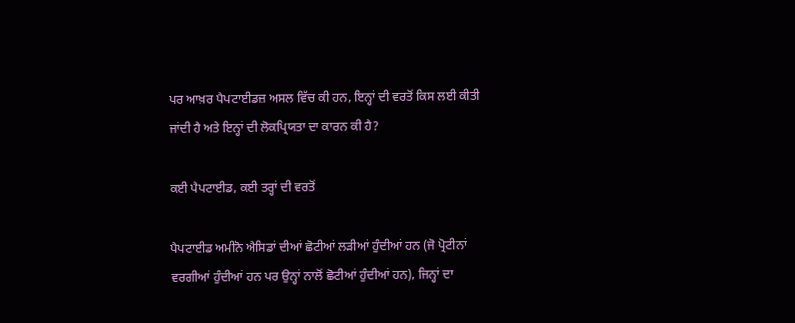ਪਰ ਆਖ਼ਰ ਪੈਪਟਾਈਡਜ਼ ਅਸਲ ਵਿੱਚ ਕੀ ਹਨ, ਇਨ੍ਹਾਂ ਦੀ ਵਰਤੋਂ ਕਿਸ ਲਈ ਕੀਤੀ ਜਾਂਦੀ ਹੈ ਅਤੇ ਇਨ੍ਹਾਂ ਦੀ ਲੋਕਪ੍ਰਿਯਤਾ ਦਾ ਕਾਰਨ ਕੀ ਹੈ?

ਕਈ ਪੈਪਟਾਈਡ, ਕਈ ਤਰ੍ਹਾਂ ਦੀ ਵਰਤੋਂ

ਪੈਪਟਾਈਡ ਅਮੀਨੋ ਐਸਿਡਾਂ ਦੀਆਂ ਛੋਟੀਆਂ ਲੜੀਆਂ ਹੁੰਦੀਆਂ ਹਨ (ਜੋ ਪ੍ਰੋਟੀਨਾਂ ਵਰਗੀਆਂ ਹੁੰਦੀਆਂ ਹਨ ਪਰ ਉਨ੍ਹਾਂ ਨਾਲੋਂ ਛੋਟੀਆਂ ਹੁੰਦੀਆਂ ਹਨ), ਜਿਨ੍ਹਾਂ ਦਾ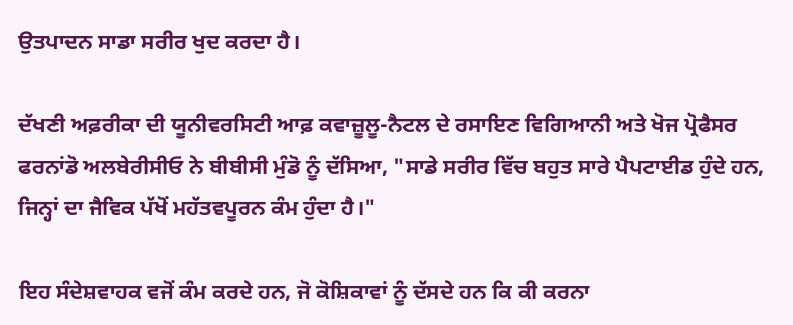ਉਤਪਾਦਨ ਸਾਡਾ ਸਰੀਰ ਖੁਦ ਕਰਦਾ ਹੈ।

ਦੱਖਣੀ ਅਫ਼ਰੀਕਾ ਦੀ ਯੂਨੀਵਰਸਿਟੀ ਆਫ਼ ਕਵਾਜ਼ੂਲੂ-ਨੈਟਲ ਦੇ ਰਸਾਇਣ ਵਿਗਿਆਨੀ ਅਤੇ ਖੋਜ ਪ੍ਰੋਫੈਸਰ ਫਰਨਾਂਡੋ ਅਲਬੇਰੀਸੀਓ ਨੇ ਬੀਬੀਸੀ ਮੁੰਡੋ ਨੂੰ ਦੱਸਿਆ, "ਸਾਡੇ ਸਰੀਰ ਵਿੱਚ ਬਹੁਤ ਸਾਰੇ ਪੈਪਟਾਈਡ ਹੁੰਦੇ ਹਨ, ਜਿਨ੍ਹਾਂ ਦਾ ਜੈਵਿਕ ਪੱਖੋਂ ਮਹੱਤਵਪੂਰਨ ਕੰਮ ਹੁੰਦਾ ਹੈ।"

ਇਹ ਸੰਦੇਸ਼ਵਾਹਕ ਵਜੋਂ ਕੰਮ ਕਰਦੇ ਹਨ, ਜੋ ਕੋਸ਼ਿਕਾਵਾਂ ਨੂੰ ਦੱਸਦੇ ਹਨ ਕਿ ਕੀ ਕਰਨਾ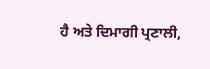ਹੈ ਅਤੇ ਦਿਮਾਗੀ ਪ੍ਰਣਾਲੀ,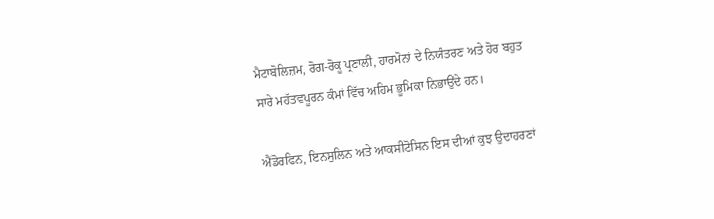ਮੈਟਾਬੋਲਿਜ਼ਮ, ਰੋਗ-ਰੋਕੂ ਪ੍ਰਣਾਲੀ, ਹਾਰਮੋਨਾਂ ਦੇ ਨਿਯੰਤਰਣ ਅਤੇ ਹੋਰ ਬਹੁਤ ਸਾਰੇ ਮਹੱਤਵਪੂਰਨ ਕੰਮਾਂ ਵਿੱਚ ਅਹਿਮ ਭੂਮਿਕਾ ਨਿਭਾਉਂਦੇ ਹਨ।

ਐਂਡੋਰਫਿਨ, ਇਨਸੁਲਿਨ ਅਤੇ ਆਕਸੀਟੋਸਿਨ ਇਸ ਦੀਆਂ ਕੁਝ ਉਦਾਹਰਣਾਂ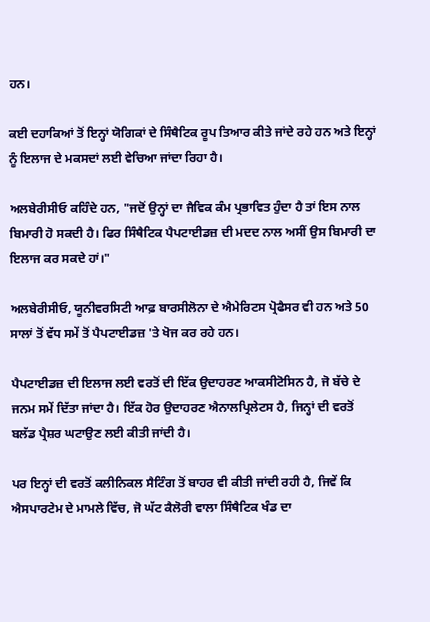ਹਨ।

ਕਈ ਦਹਾਕਿਆਂ ਤੋਂ ਇਨ੍ਹਾਂ ਯੋਗਿਕਾਂ ਦੇ ਸਿੰਥੈਟਿਕ ਰੂਪ ਤਿਆਰ ਕੀਤੇ ਜਾਂਦੇ ਰਹੇ ਹਨ ਅਤੇ ਇਨ੍ਹਾਂ ਨੂੰ ਇਲਾਜ ਦੇ ਮਕਸਦਾਂ ਲਈ ਵੇਚਿਆ ਜਾਂਦਾ ਰਿਹਾ ਹੈ।

ਅਲਬੇਰੀਸੀਓ ਕਹਿੰਦੇ ਹਨ, "ਜਦੋਂ ਉਨ੍ਹਾਂ ਦਾ ਜੈਵਿਕ ਕੰਮ ਪ੍ਰਭਾਵਿਤ ਹੁੰਦਾ ਹੈ ਤਾਂ ਇਸ ਨਾਲ ਬਿਮਾਰੀ ਹੋ ਸਕਦੀ ਹੈ। ਫਿਰ ਸਿੰਥੈਟਿਕ ਪੈਪਟਾਈਡਜ਼ ਦੀ ਮਦਦ ਨਾਲ ਅਸੀਂ ਉਸ ਬਿਮਾਰੀ ਦਾ ਇਲਾਜ ਕਰ ਸਕਦੇ ਹਾਂ।"

ਅਲਬੇਰੀਸੀਓ, ਯੂਨੀਵਰਸਿਟੀ ਆਫ਼ ਬਾਰਸੀਲੋਨਾ ਦੇ ਐਮੇਰਿਟਸ ਪ੍ਰੋਫੈਸਰ ਵੀ ਹਨ ਅਤੇ 50 ਸਾਲਾਂ ਤੋਂ ਵੱਧ ਸਮੇਂ ਤੋਂ ਪੈਪਟਾਈਡਜ਼ 'ਤੇ ਖੋਜ ਕਰ ਰਹੇ ਹਨ।

ਪੈਪਟਾਈਡਜ਼ ਦੀ ਇਲਾਜ ਲਈ ਵਰਤੋਂ ਦੀ ਇੱਕ ਉਦਾਹਰਣ ਆਕਸੀਟੋਸਿਨ ਹੈ, ਜੋ ਬੱਚੇ ਦੇ ਜਨਮ ਸਮੇਂ ਦਿੱਤਾ ਜਾਂਦਾ ਹੈ। ਇੱਕ ਹੋਰ ਉਦਾਹਰਣ ਐਨਾਲਪ੍ਰਿਲੇਟਸ ਹੈ, ਜਿਨ੍ਹਾਂ ਦੀ ਵਰਤੋਂ ਬਲੱਡ ਪ੍ਰੈਸ਼ਰ ਘਟਾਉਣ ਲਈ ਕੀਤੀ ਜਾਂਦੀ ਹੈ।

ਪਰ ਇਨ੍ਹਾਂ ਦੀ ਵਰਤੋਂ ਕਲੀਨਿਕਲ ਸੈਟਿੰਗ ਤੋਂ ਬਾਹਰ ਵੀ ਕੀਤੀ ਜਾਂਦੀ ਰਹੀ ਹੈ, ਜਿਵੇਂ ਕਿ ਐਸਪਾਰਟੇਮ ਦੇ ਮਾਮਲੇ ਵਿੱਚ, ਜੋ ਘੱਟ ਕੈਲੋਰੀ ਵਾਲਾ ਸਿੰਥੈਟਿਕ ਖੰਡ ਦਾ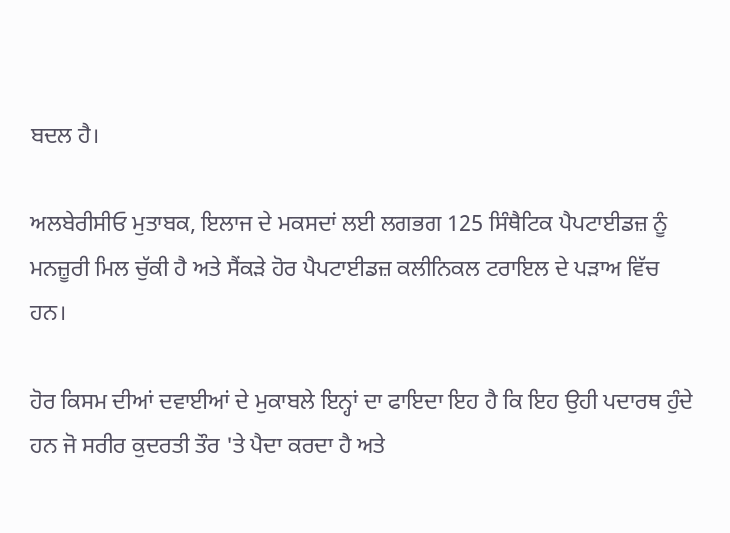ਬਦਲ ਹੈ।

ਅਲਬੇਰੀਸੀਓ ਮੁਤਾਬਕ, ਇਲਾਜ ਦੇ ਮਕਸਦਾਂ ਲਈ ਲਗਭਗ 125 ਸਿੰਥੈਟਿਕ ਪੈਪਟਾਈਡਜ਼ ਨੂੰ ਮਨਜ਼ੂਰੀ ਮਿਲ ਚੁੱਕੀ ਹੈ ਅਤੇ ਸੈਂਕੜੇ ਹੋਰ ਪੈਪਟਾਈਡਜ਼ ਕਲੀਨਿਕਲ ਟਰਾਇਲ ਦੇ ਪੜਾਅ ਵਿੱਚ ਹਨ।

ਹੋਰ ਕਿਸਮ ਦੀਆਂ ਦਵਾਈਆਂ ਦੇ ਮੁਕਾਬਲੇ ਇਨ੍ਹਾਂ ਦਾ ਫਾਇਦਾ ਇਹ ਹੈ ਕਿ ਇਹ ਉਹੀ ਪਦਾਰਥ ਹੁੰਦੇ ਹਨ ਜੋ ਸਰੀਰ ਕੁਦਰਤੀ ਤੌਰ 'ਤੇ ਪੈਦਾ ਕਰਦਾ ਹੈ ਅਤੇ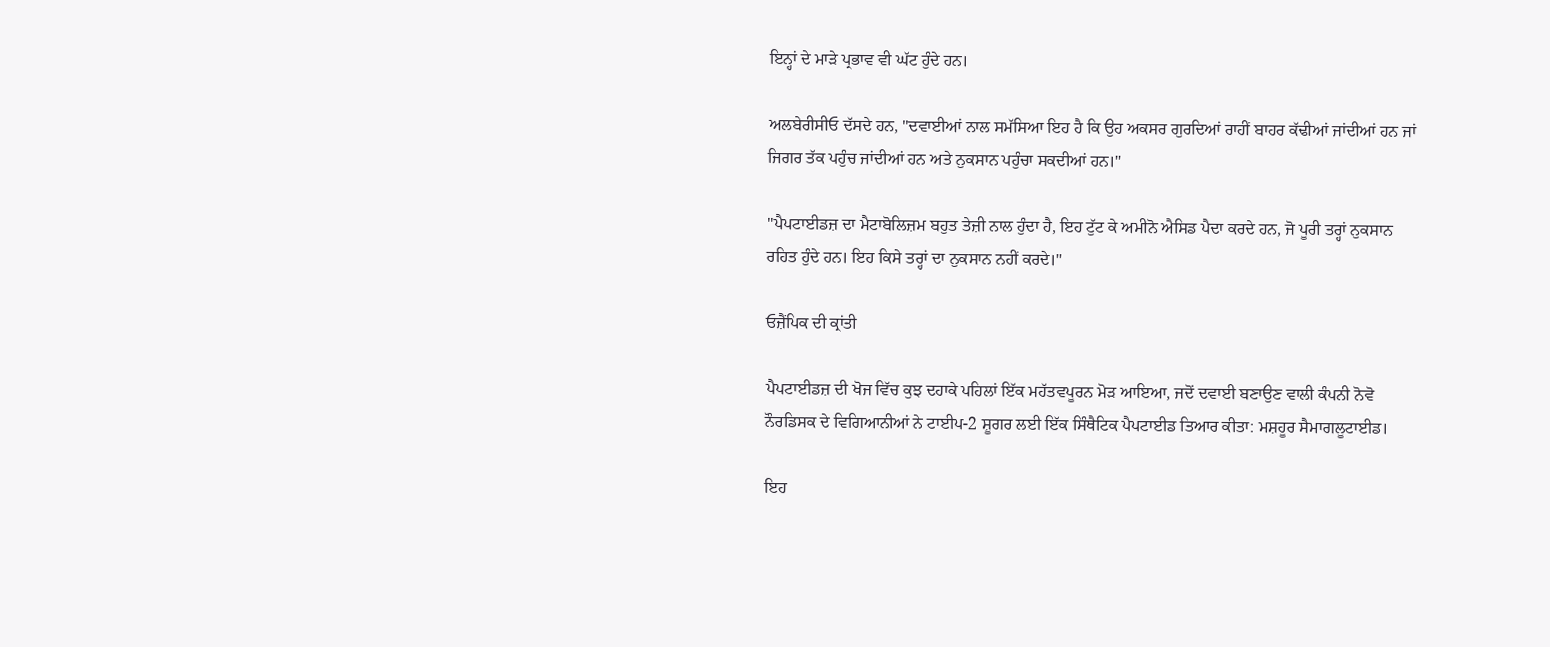ਇਨ੍ਹਾਂ ਦੇ ਮਾੜੇ ਪ੍ਰਭਾਵ ਵੀ ਘੱਟ ਹੁੰਦੇ ਹਨ।

ਅਲਬੇਰੀਸੀਓ ਦੱਸਦੇ ਹਨ, "ਦਵਾਈਆਂ ਨਾਲ ਸਮੱਸਿਆ ਇਹ ਹੈ ਕਿ ਉਹ ਅਕਸਰ ਗੁਰਦਿਆਂ ਰਾਹੀਂ ਬਾਹਰ ਕੱਢੀਆਂ ਜਾਂਦੀਆਂ ਹਨ ਜਾਂ ਜਿਗਰ ਤੱਕ ਪਹੁੰਚ ਜਾਂਦੀਆਂ ਹਨ ਅਤੇ ਨੁਕਸਾਨ ਪਹੁੰਚਾ ਸਕਦੀਆਂ ਹਨ।"

"ਪੈਪਟਾਈਡਜ਼ ਦਾ ਮੈਟਾਬੋਲਿਜ਼ਮ ਬਹੁਤ ਤੇਜ਼ੀ ਨਾਲ ਹੁੰਦਾ ਹੈ, ਇਹ ਟੁੱਟ ਕੇ ਅਮੀਨੋ ਐਸਿਡ ਪੈਦਾ ਕਰਦੇ ਹਨ, ਜੋ ਪੂਰੀ ਤਰ੍ਹਾਂ ਨੁਕਸਾਨ ਰਹਿਤ ਹੁੰਦੇ ਹਨ। ਇਹ ਕਿਸੇ ਤਰ੍ਹਾਂ ਦਾ ਨੁਕਸਾਨ ਨਹੀਂ ਕਰਦੇ।"

ਓਜ਼ੈਂਪਿਕ ਦੀ ਕ੍ਰਾਂਤੀ

ਪੈਪਟਾਈਡਜ਼ ਦੀ ਖੋਜ ਵਿੱਚ ਕੁਝ ਦਹਾਕੇ ਪਹਿਲਾਂ ਇੱਕ ਮਹੱਤਵਪੂਰਨ ਮੋੜ ਆਇਆ, ਜਦੋਂ ਦਵਾਈ ਬਣਾਉਣ ਵਾਲੀ ਕੰਪਨੀ ਨੋਵੋ ਨੌਰਡਿਸਕ ਦੇ ਵਿਗਿਆਨੀਆਂ ਨੇ ਟਾਈਪ-2 ਸ਼ੂਗਰ ਲਈ ਇੱਕ ਸਿੰਥੈਟਿਕ ਪੈਪਟਾਈਡ ਤਿਆਰ ਕੀਤਾ: ਮਸ਼ਹੂਰ ਸੈਮਾਗਲੂਟਾਈਡ।

ਇਹ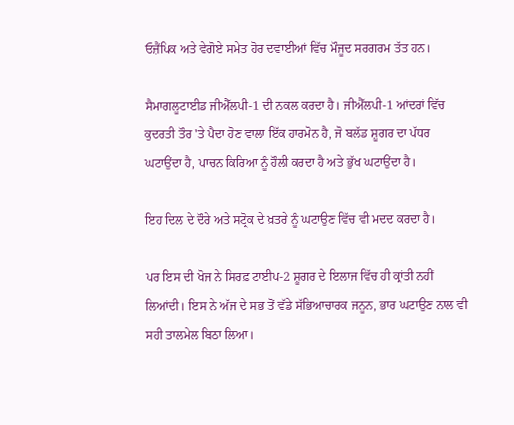ਓਜ਼ੈਂਪਿਕ ਅਤੇ ਵੇਗੋਏ ਸਮੇਤ ਹੋਰ ਦਵਾਈਆਂ ਵਿੱਚ ਮੌਜੂਦ ਸਰਗਰਮ ਤੱਤ ਹਨ।

ਸੈਮਾਗਲੂਟਾਈਡ ਜੀਐੱਲਪੀ-1 ਦੀ ਨਕਲ ਕਰਦਾ ਹੈ। ਜੀਐੱਲਪੀ-1 ਆਂਦਰਾਂ ਵਿੱਚ ਕੁਦਰਤੀ ਤੌਰ 'ਤੇ ਪੈਦਾ ਹੋਣ ਵਾਲਾ ਇੱਕ ਹਾਰਮੋਨ ਹੈ, ਜੋ ਬਲੱਡ ਸ਼ੂਗਰ ਦਾ ਪੱਧਰ ਘਟਾਉਂਦਾ ਹੈ, ਪਾਚਨ ਕਿਰਿਆ ਨੂੰ ਹੌਲੀ ਕਰਦਾ ਹੈ ਅਤੇ ਭੁੱਖ ਘਟਾਉਂਦਾ ਹੈ।

ਇਹ ਦਿਲ ਦੇ ਦੌਰੇ ਅਤੇ ਸਟ੍ਰੋਕ ਦੇ ਖ਼ਤਰੇ ਨੂੰ ਘਟਾਉਣ ਵਿੱਚ ਵੀ ਮਦਦ ਕਰਦਾ ਹੈ।

ਪਰ ਇਸ ਦੀ ਖੋਜ ਨੇ ਸਿਰਫ਼ ਟਾਈਪ-2 ਸ਼ੂਗਰ ਦੇ ਇਲਾਜ ਵਿੱਚ ਹੀ ਕ੍ਰਾਂਤੀ ਨਹੀਂ ਲਿਆਂਦੀ। ਇਸ ਨੇ ਅੱਜ ਦੇ ਸਭ ਤੋਂ ਵੱਡੇ ਸੱਭਿਆਚਾਰਕ ਜਨੂਨ, ਭਾਰ ਘਟਾਉਣ ਨਾਲ ਵੀ ਸਹੀ ਤਾਲਮੇਲ ਬਿਠਾ ਲਿਆ।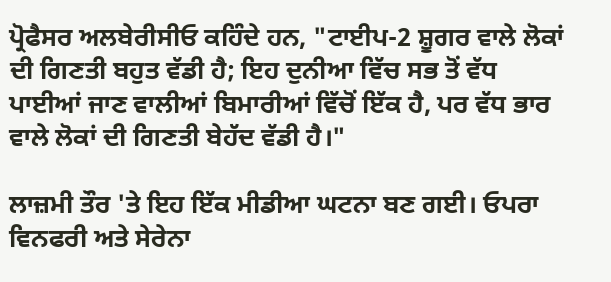ਪ੍ਰੋਫੈਸਰ ਅਲਬੇਰੀਸੀਓ ਕਹਿੰਦੇ ਹਨ, "ਟਾਈਪ-2 ਸ਼ੂਗਰ ਵਾਲੇ ਲੋਕਾਂ ਦੀ ਗਿਣਤੀ ਬਹੁਤ ਵੱਡੀ ਹੈ; ਇਹ ਦੁਨੀਆ ਵਿੱਚ ਸਭ ਤੋਂ ਵੱਧ ਪਾਈਆਂ ਜਾਣ ਵਾਲੀਆਂ ਬਿਮਾਰੀਆਂ ਵਿੱਚੋਂ ਇੱਕ ਹੈ, ਪਰ ਵੱਧ ਭਾਰ ਵਾਲੇ ਲੋਕਾਂ ਦੀ ਗਿਣਤੀ ਬੇਹੱਦ ਵੱਡੀ ਹੈ।"

ਲਾਜ਼ਮੀ ਤੌਰ 'ਤੇ ਇਹ ਇੱਕ ਮੀਡੀਆ ਘਟਨਾ ਬਣ ਗਈ। ਓਪਰਾ ਵਿਨਫਰੀ ਅਤੇ ਸੇਰੇਨਾ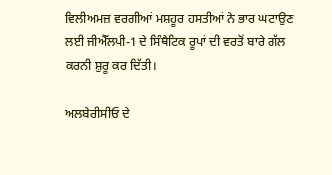ਵਿਲੀਅਮਜ਼ ਵਰਗੀਆਂ ਮਸ਼ਹੂਰ ਹਸਤੀਆਂ ਨੇ ਭਾਰ ਘਟਾਉਣ ਲਈ ਜੀਐੱਲਪੀ-1 ਦੇ ਸਿੰਥੈਟਿਕ ਰੂਪਾਂ ਦੀ ਵਰਤੋਂ ਬਾਰੇ ਗੱਲ ਕਰਨੀ ਸ਼ੁਰੂ ਕਰ ਦਿੱਤੀ।

ਅਲਬੇਰੀਸੀਓ ਦੇ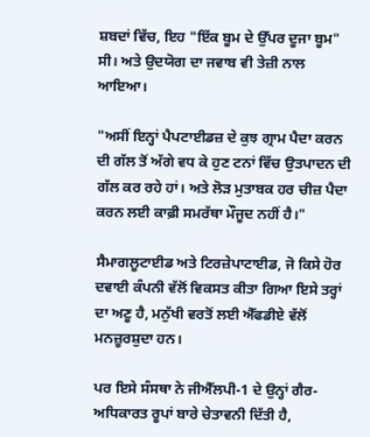ਸ਼ਬਦਾਂ ਵਿੱਚ, ਇਹ "ਇੱਕ ਬੂਮ ਦੇ ਉੱਪਰ ਦੂਜਾ ਬੂਮ" ਸੀ। ਅਤੇ ਉਦਯੋਗ ਦਾ ਜਵਾਬ ਵੀ ਤੇਜ਼ੀ ਨਾਲ ਆਇਆ।

"ਅਸੀਂ ਇਨ੍ਹਾਂ ਪੈਪਟਾਈਡਜ਼ ਦੇ ਕੁਝ ਗ੍ਰਾਮ ਪੈਦਾ ਕਰਨ ਦੀ ਗੱਲ ਤੋਂ ਅੱਗੇ ਵਧ ਕੇ ਹੁਣ ਟਨਾਂ ਵਿੱਚ ਉਤਪਾਦਨ ਦੀ ਗੱਲ ਕਰ ਰਹੇ ਹਾਂ। ਅਤੇ ਲੋੜ ਮੁਤਾਬਕ ਹਰ ਚੀਜ਼ ਪੈਦਾ ਕਰਨ ਲਈ ਕਾਫ਼ੀ ਸਮਰੱਥਾ ਮੌਜੂਦ ਨਹੀਂ ਹੈ।"

ਸੈਮਾਗਲੂਟਾਈਡ ਅਤੇ ਟਿਰਜ਼ੇਪਾਟਾਈਡ, ਜੋ ਕਿਸੇ ਹੋਰ ਦਵਾਈ ਕੰਪਨੀ ਵੱਲੋਂ ਵਿਕਸਤ ਕੀਤਾ ਗਿਆ ਇਸੇ ਤਰ੍ਹਾਂ ਦਾ ਅਣੂ ਹੈ, ਮਨੁੱਖੀ ਵਰਤੋਂ ਲਈ ਐੱਫਡੀਏ ਵੱਲੋਂ ਮਨਜ਼ੂਰਸ਼ੁਦਾ ਹਨ।

ਪਰ ਇਸੇ ਸੰਸਥਾ ਨੇ ਜੀਐੱਲਪੀ-1 ਦੇ ਉਨ੍ਹਾਂ ਗੈਰ-ਅਧਿਕਾਰਤ ਰੂਪਾਂ ਬਾਰੇ ਚੇਤਾਵਨੀ ਦਿੱਤੀ ਹੈ,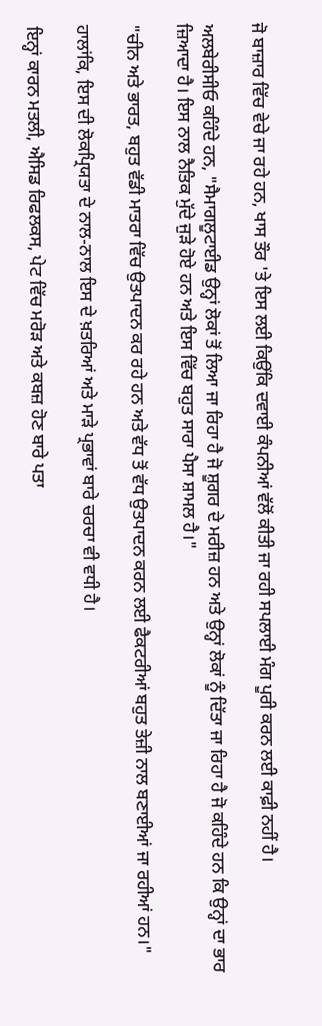ਜੋ ਬਾਜ਼ਾਰ ਵਿੱਚ ਵੇਚੇ ਜਾ ਰਹੇ ਹਨ, ਖਾਸ ਤੌਰ 'ਤੇ ਇਸ ਲਈ ਕਿਉਂਕਿ ਦਵਾਈ ਕੰਪਨੀਆਂ ਵੱਲੋਂ ਕੀਤੀ ਜਾ ਰਹੀ ਸਪਲਾਈ ਮੰਗ ਪੂਰੀ ਕਰਨ ਲਈ ਕਾਫ਼ੀ ਨਹੀਂ ਹੈ।

ਅਲਬੇਰੀਸੀਓ ਕਹਿੰਦੇ ਹਨ, "ਸੈਮਾਗਲੂਟਾਈਡ ਉਨ੍ਹਾਂ ਲੋਕਾਂ ਤੋਂ ਲਿਆ ਜਾ ਰਿਹਾ ਹੈ ਜੋ ਸ਼ੂਗਰ ਦੇ ਮਰੀਜ਼ ਹਨ ਅਤੇ ਉਨ੍ਹਾਂ ਲੋਕਾਂ ਨੂੰ ਦਿੱਤਾ ਜਾ ਰਿਹਾ ਹੈ ਜੋ ਕਹਿੰਦੇ ਹਨ ਕਿ ਉਨ੍ਹਾਂ ਦਾ ਭਾਰ ਜ਼ਿਆਦਾ ਹੈ। ਇਸ ਨਾਲ ਨੈਤਿਕ ਮੁੱਦੇ ਜੁੜੇ ਹੋਏ ਹਨ ਅਤੇ ਇਸ ਵਿੱਚ ਬਹੁਤ ਸਾਰਾ ਪੈਸਾ ਸ਼ਾਮਲ ਹੈ।"

"ਚੀਨ ਅਤੇ ਭਾਰਤ, ਬਹੁਤ ਵੱਡੀ ਮਾਤਰਾ ਵਿੱਚ ਉਤਪਾਦਨ ਕਰ ਰਹੇ ਹਨ ਅਤੇ ਵੱਧ ਤੋਂ ਵੱਧ ਉਤਪਾਦਨ ਕਰਨ ਲਈ ਫੈਕਟਰੀਆਂ ਬਹੁਤ ਤੇਜ਼ੀ ਨਾਲ ਬਣਾਈਆਂ ਜਾ ਰਹੀਆਂ ਹਨ।"

ਹਾਲਾਂਕਿ, ਇਸ ਦੀ ਲੋਕਪ੍ਰਿਯਤਾ ਦੇ ਨਾਲ-ਨਾਲ ਇਸ ਦੇ ਖ਼ਤਰਿਆਂ ਅਤੇ ਮਾੜੇ ਪ੍ਰਭਾਵਾਂ ਬਾਰੇ ਚਰਚਾ ਵੀ ਵਧੀ ਹੈ।

ਇਨ੍ਹਾਂ ਕਾਰਨ ਮਤਲੀ, ਐਸਿਡ ਰਿਫਲਕਸ, ਪੇਟ ਵਿੱਚ ਮਰੋੜ ਅਤੇ ਕਬਜ਼ ਹੋਣ ਬਾਰੇ ਪਤਾ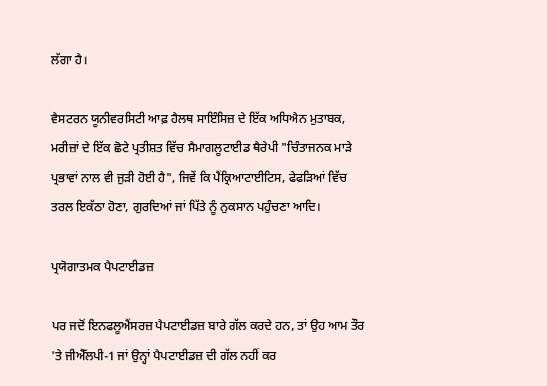ਲੱਗਾ ਹੈ।

ਵੈਸਟਰਨ ਯੂਨੀਵਰਸਿਟੀ ਆਫ਼ ਹੈਲਥ ਸਾਇੰਸਿਜ਼ ਦੇ ਇੱਕ ਅਧਿਐਨ ਮੁਤਾਬਕ, ਮਰੀਜ਼ਾਂ ਦੇ ਇੱਕ ਛੋਟੇ ਪ੍ਰਤੀਸ਼ਤ ਵਿੱਚ ਸੈਮਾਗਲੂਟਾਈਡ ਥੈਰੇਪੀ "ਚਿੰਤਾਜਨਕ ਮਾੜੇ ਪ੍ਰਭਾਵਾਂ ਨਾਲ ਵੀ ਜੁੜੀ ਹੋਈ ਹੈ", ਜਿਵੇਂ ਕਿ ਪੈਂਕ੍ਰਿਆਟਾਈਟਿਸ, ਫੇਫੜਿਆਂ ਵਿੱਚ ਤਰਲ ਇਕੱਠਾ ਹੋਣਾ, ਗੁਰਦਿਆਂ ਜਾਂ ਪਿੱਤੇ ਨੂੰ ਨੁਕਸਾਨ ਪਹੁੰਚਣਾ ਆਦਿ।

ਪ੍ਰਯੋਗਾਤਮਕ ਪੈਪਟਾਈਡਜ਼

ਪਰ ਜਦੋਂ ਇਨਫਲੂਐਂਸਰਜ਼ ਪੈਪਟਾਈਡਜ਼ ਬਾਰੇ ਗੱਲ ਕਰਦੇ ਹਨ, ਤਾਂ ਉਹ ਆਮ ਤੌਰ 'ਤੇ ਜੀਐੱਲਪੀ-1 ਜਾਂ ਉਨ੍ਹਾਂ ਪੈਪਟਾਈਡਜ਼ ਦੀ ਗੱਲ ਨਹੀਂ ਕਰ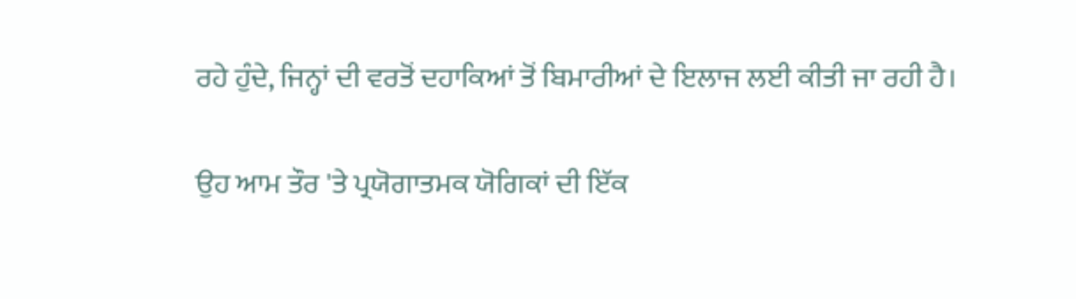ਰਹੇ ਹੁੰਦੇ, ਜਿਨ੍ਹਾਂ ਦੀ ਵਰਤੋਂ ਦਹਾਕਿਆਂ ਤੋਂ ਬਿਮਾਰੀਆਂ ਦੇ ਇਲਾਜ ਲਈ ਕੀਤੀ ਜਾ ਰਹੀ ਹੈ।

ਉਹ ਆਮ ਤੌਰ 'ਤੇ ਪ੍ਰਯੋਗਾਤਮਕ ਯੋਗਿਕਾਂ ਦੀ ਇੱਕ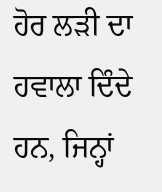ਹੋਰ ਲੜੀ ਦਾ ਹਵਾਲਾ ਦਿੰਦੇ ਹਨ, ਜਿਨ੍ਹਾਂ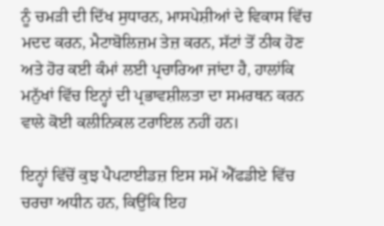ਨੂੰ ਚਮੜੀ ਦੀ ਦਿੱਖ ਸੁਧਾਰਨ, ਮਾਸਪੇਸ਼ੀਆਂ ਦੇ ਵਿਕਾਸ ਵਿੱਚ ਮਦਦ ਕਰਨ, ਮੈਟਾਬੋਲਿਜ਼ਮ ਤੇਜ਼ ਕਰਨ, ਸੱਟਾਂ ਤੋਂ ਠੀਕ ਹੋਣ ਅਤੇ ਹੋਰ ਕਈ ਕੰਮਾਂ ਲਈ ਪ੍ਰਚਾਰਿਆ ਜਾਂਦਾ ਹੈ, ਹਾਲਾਂਕਿ ਮਨੁੱਖਾਂ ਵਿੱਚ ਇਨ੍ਹਾਂ ਦੀ ਪ੍ਰਭਾਵਸ਼ੀਲਤਾ ਦਾ ਸਮਰਥਨ ਕਰਨ ਵਾਲੇ ਕੋਈ ਕਲੀਨਿਕਲ ਟਰਾਇਲ ਨਹੀਂ ਹਨ।

ਇਨ੍ਹਾਂ ਵਿੱਚੋਂ ਕੁਝ ਪੈਪਟਾਈਡਜ਼ ਇਸ ਸਮੇਂ ਐੱਫਡੀਏ ਵਿੱਚ ਚਰਚਾ ਅਧੀਨ ਹਨ, ਕਿਉਂਕਿ ਇਹ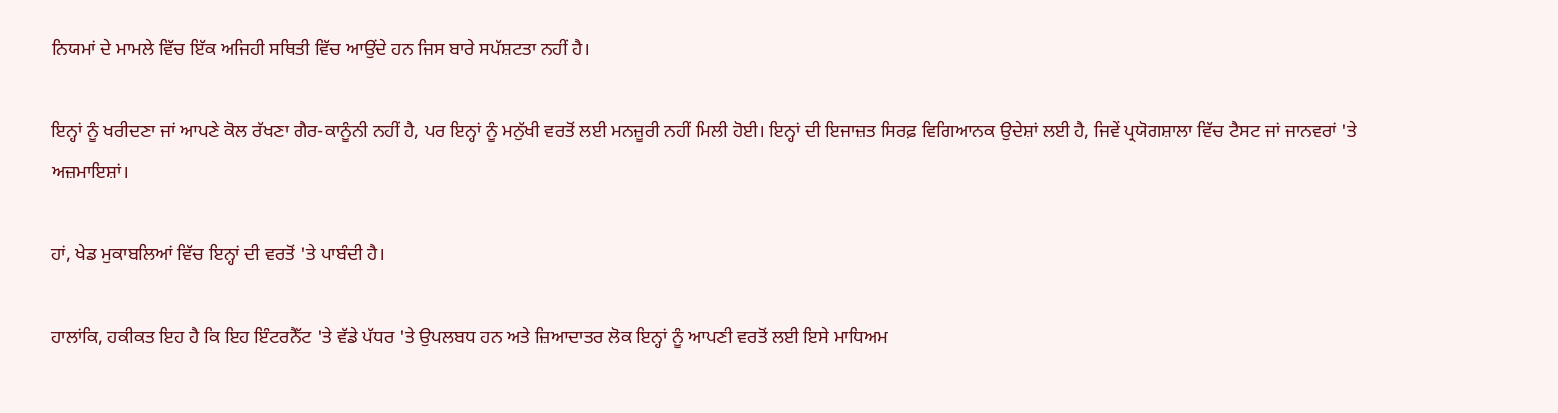ਨਿਯਮਾਂ ਦੇ ਮਾਮਲੇ ਵਿੱਚ ਇੱਕ ਅਜਿਹੀ ਸਥਿਤੀ ਵਿੱਚ ਆਉਂਦੇ ਹਨ ਜਿਸ ਬਾਰੇ ਸਪੱਸ਼ਟਤਾ ਨਹੀਂ ਹੈ।

ਇਨ੍ਹਾਂ ਨੂੰ ਖਰੀਦਣਾ ਜਾਂ ਆਪਣੇ ਕੋਲ ਰੱਖਣਾ ਗੈਰ-ਕਾਨੂੰਨੀ ਨਹੀਂ ਹੈ, ਪਰ ਇਨ੍ਹਾਂ ਨੂੰ ਮਨੁੱਖੀ ਵਰਤੋਂ ਲਈ ਮਨਜ਼ੂਰੀ ਨਹੀਂ ਮਿਲੀ ਹੋਈ। ਇਨ੍ਹਾਂ ਦੀ ਇਜਾਜ਼ਤ ਸਿਰਫ਼ ਵਿਗਿਆਨਕ ਉਦੇਸ਼ਾਂ ਲਈ ਹੈ, ਜਿਵੇਂ ਪ੍ਰਯੋਗਸ਼ਾਲਾ ਵਿੱਚ ਟੈਸਟ ਜਾਂ ਜਾਨਵਰਾਂ 'ਤੇ ਅਜ਼ਮਾਇਸ਼ਾਂ।

ਹਾਂ, ਖੇਡ ਮੁਕਾਬਲਿਆਂ ਵਿੱਚ ਇਨ੍ਹਾਂ ਦੀ ਵਰਤੋਂ 'ਤੇ ਪਾਬੰਦੀ ਹੈ।

ਹਾਲਾਂਕਿ, ਹਕੀਕਤ ਇਹ ਹੈ ਕਿ ਇਹ ਇੰਟਰਨੈੱਟ 'ਤੇ ਵੱਡੇ ਪੱਧਰ 'ਤੇ ਉਪਲਬਧ ਹਨ ਅਤੇ ਜ਼ਿਆਦਾਤਰ ਲੋਕ ਇਨ੍ਹਾਂ ਨੂੰ ਆਪਣੀ ਵਰਤੋਂ ਲਈ ਇਸੇ ਮਾਧਿਅਮ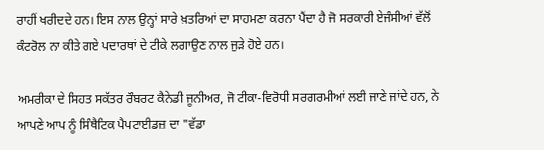ਰਾਹੀਂ ਖਰੀਦਦੇ ਹਨ। ਇਸ ਨਾਲ ਉਨ੍ਹਾਂ ਸਾਰੇ ਖ਼ਤਰਿਆਂ ਦਾ ਸਾਹਮਣਾ ਕਰਨਾ ਪੈਂਦਾ ਹੈ ਜੋ ਸਰਕਾਰੀ ਏਜੰਸੀਆਂ ਵੱਲੋਂ ਕੰਟਰੋਲ ਨਾ ਕੀਤੇ ਗਏ ਪਦਾਰਥਾਂ ਦੇ ਟੀਕੇ ਲਗਾਉਣ ਨਾਲ ਜੁੜੇ ਹੋਏ ਹਨ।

ਅਮਰੀਕਾ ਦੇ ਸਿਹਤ ਸਕੱਤਰ ਰੌਬਰਟ ਕੈਨੇਡੀ ਜੂਨੀਅਰ, ਜੋ ਟੀਕਾ-ਵਿਰੋਧੀ ਸਰਗਰਮੀਆਂ ਲਈ ਜਾਣੇ ਜਾਂਦੇ ਹਨ, ਨੇ ਆਪਣੇ ਆਪ ਨੂੰ ਸਿੰਥੈਟਿਕ ਪੈਪਟਾਈਡਜ਼ ਦਾ "ਵੱਡਾ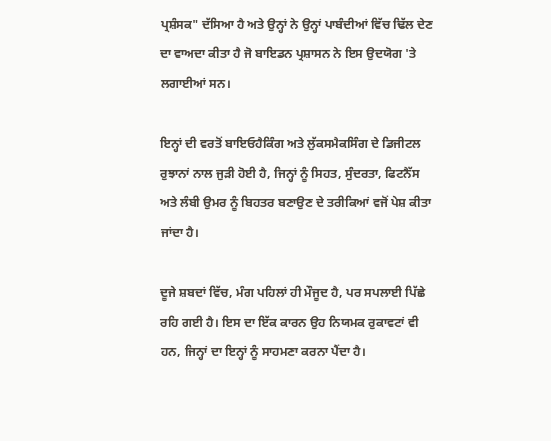ਪ੍ਰਸ਼ੰਸਕ" ਦੱਸਿਆ ਹੈ ਅਤੇ ਉਨ੍ਹਾਂ ਨੇ ਉਨ੍ਹਾਂ ਪਾਬੰਦੀਆਂ ਵਿੱਚ ਢਿੱਲ ਦੇਣ ਦਾ ਵਾਅਦਾ ਕੀਤਾ ਹੈ ਜੋ ਬਾਇਡਨ ਪ੍ਰਸ਼ਾਸਨ ਨੇ ਇਸ ਉਦਯੋਗ 'ਤੇ ਲਗਾਈਆਂ ਸਨ।

ਇਨ੍ਹਾਂ ਦੀ ਵਰਤੋਂ ਬਾਇਓਹੈਕਿੰਗ ਅਤੇ ਲੁੱਕਸਮੈਕਸਿੰਗ ਦੇ ਡਿਜੀਟਲ ਰੁਝਾਨਾਂ ਨਾਲ ਜੁੜੀ ਹੋਈ ਹੈ, ਜਿਨ੍ਹਾਂ ਨੂੰ ਸਿਹਤ, ਸੁੰਦਰਤਾ, ਫਿਟਨੈੱਸ ਅਤੇ ਲੰਬੀ ਉਮਰ ਨੂੰ ਬਿਹਤਰ ਬਣਾਉਣ ਦੇ ਤਰੀਕਿਆਂ ਵਜੋਂ ਪੇਸ਼ ਕੀਤਾ ਜਾਂਦਾ ਹੈ।

ਦੂਜੇ ਸ਼ਬਦਾਂ ਵਿੱਚ, ਮੰਗ ਪਹਿਲਾਂ ਹੀ ਮੌਜੂਦ ਹੈ, ਪਰ ਸਪਲਾਈ ਪਿੱਛੇ ਰਹਿ ਗਈ ਹੈ। ਇਸ ਦਾ ਇੱਕ ਕਾਰਨ ਉਹ ਨਿਯਮਕ ਰੁਕਾਵਟਾਂ ਵੀ ਹਨ, ਜਿਨ੍ਹਾਂ ਦਾ ਇਨ੍ਹਾਂ ਨੂੰ ਸਾਹਮਣਾ ਕਰਨਾ ਪੈਂਦਾ ਹੈ।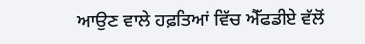ਆਉਣ ਵਾਲੇ ਹਫ਼ਤਿਆਂ ਵਿੱਚ ਐੱਫਡੀਏ ਵੱਲੋਂ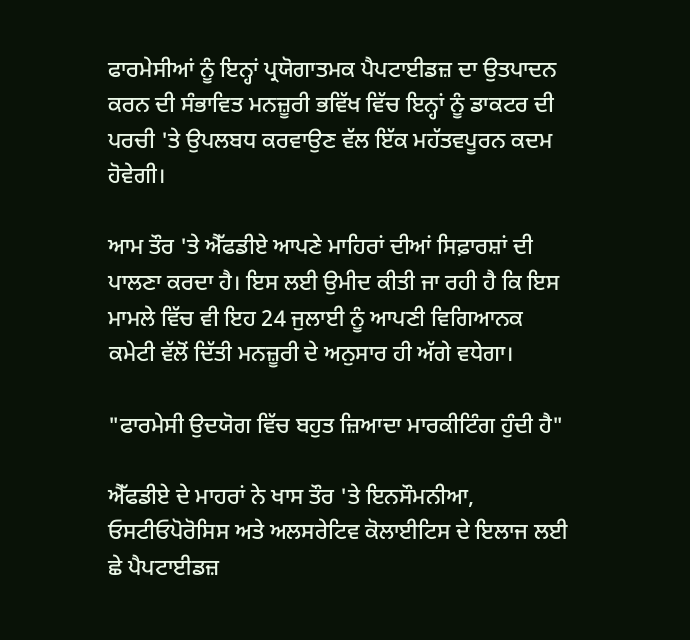ਫਾਰਮੇਸੀਆਂ ਨੂੰ ਇਨ੍ਹਾਂ ਪ੍ਰਯੋਗਾਤਮਕ ਪੈਪਟਾਈਡਜ਼ ਦਾ ਉਤਪਾਦਨ ਕਰਨ ਦੀ ਸੰਭਾਵਿਤ ਮਨਜ਼ੂਰੀ ਭਵਿੱਖ ਵਿੱਚ ਇਨ੍ਹਾਂ ਨੂੰ ਡਾਕਟਰ ਦੀ ਪਰਚੀ 'ਤੇ ਉਪਲਬਧ ਕਰਵਾਉਣ ਵੱਲ ਇੱਕ ਮਹੱਤਵਪੂਰਨ ਕਦਮ ਹੋਵੇਗੀ।

ਆਮ ਤੌਰ 'ਤੇ ਐੱਫਡੀਏ ਆਪਣੇ ਮਾਹਿਰਾਂ ਦੀਆਂ ਸਿਫ਼ਾਰਸ਼ਾਂ ਦੀ ਪਾਲਣਾ ਕਰਦਾ ਹੈ। ਇਸ ਲਈ ਉਮੀਦ ਕੀਤੀ ਜਾ ਰਹੀ ਹੈ ਕਿ ਇਸ ਮਾਮਲੇ ਵਿੱਚ ਵੀ ਇਹ 24 ਜੁਲਾਈ ਨੂੰ ਆਪਣੀ ਵਿਗਿਆਨਕ ਕਮੇਟੀ ਵੱਲੋਂ ਦਿੱਤੀ ਮਨਜ਼ੂਰੀ ਦੇ ਅਨੁਸਾਰ ਹੀ ਅੱਗੇ ਵਧੇਗਾ।

"ਫਾਰਮੇਸੀ ਉਦਯੋਗ ਵਿੱਚ ਬਹੁਤ ਜ਼ਿਆਦਾ ਮਾਰਕੀਟਿੰਗ ਹੁੰਦੀ ਹੈ"

ਐੱਫਡੀਏ ਦੇ ਮਾਹਰਾਂ ਨੇ ਖਾਸ ਤੌਰ 'ਤੇ ਇਨਸੌਮਨੀਆ, ਓਸਟੀਓਪੋਰੋਸਿਸ ਅਤੇ ਅਲਸਰੇਟਿਵ ਕੋਲਾਈਟਿਸ ਦੇ ਇਲਾਜ ਲਈ ਛੇ ਪੈਪਟਾਈਡਜ਼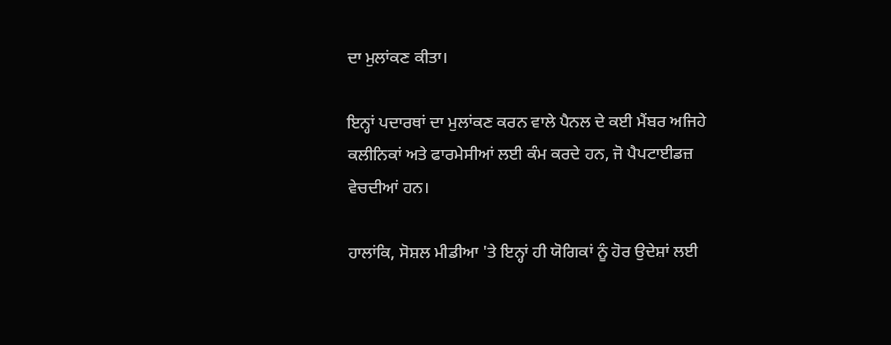ਦਾ ਮੁਲਾਂਕਣ ਕੀਤਾ।

ਇਨ੍ਹਾਂ ਪਦਾਰਥਾਂ ਦਾ ਮੁਲਾਂਕਣ ਕਰਨ ਵਾਲੇ ਪੈਨਲ ਦੇ ਕਈ ਮੈਂਬਰ ਅਜਿਹੇ ਕਲੀਨਿਕਾਂ ਅਤੇ ਫਾਰਮੇਸੀਆਂ ਲਈ ਕੰਮ ਕਰਦੇ ਹਨ, ਜੋ ਪੈਪਟਾਈਡਜ਼ ਵੇਚਦੀਆਂ ਹਨ।

ਹਾਲਾਂਕਿ, ਸੋਸ਼ਲ ਮੀਡੀਆ 'ਤੇ ਇਨ੍ਹਾਂ ਹੀ ਯੋਗਿਕਾਂ ਨੂੰ ਹੋਰ ਉਦੇਸ਼ਾਂ ਲਈ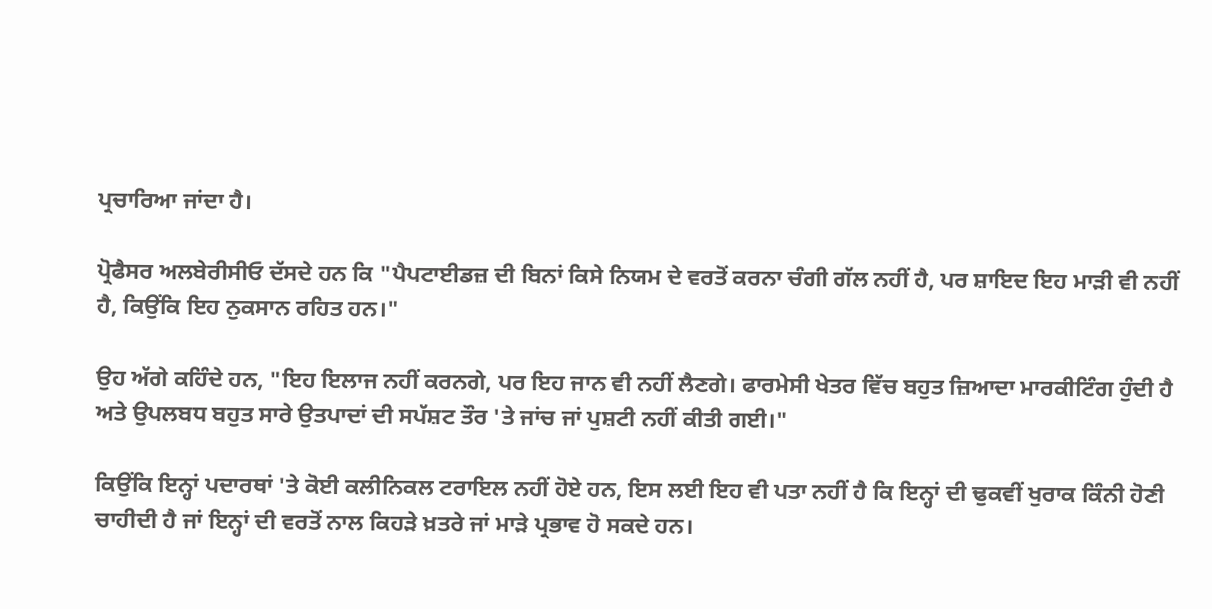ਪ੍ਰਚਾਰਿਆ ਜਾਂਦਾ ਹੈ।

ਪ੍ਰੋਫੈਸਰ ਅਲਬੇਰੀਸੀਓ ਦੱਸਦੇ ਹਨ ਕਿ "ਪੈਪਟਾਈਡਜ਼ ਦੀ ਬਿਨਾਂ ਕਿਸੇ ਨਿਯਮ ਦੇ ਵਰਤੋਂ ਕਰਨਾ ਚੰਗੀ ਗੱਲ ਨਹੀਂ ਹੈ, ਪਰ ਸ਼ਾਇਦ ਇਹ ਮਾੜੀ ਵੀ ਨਹੀਂ ਹੈ, ਕਿਉਂਕਿ ਇਹ ਨੁਕਸਾਨ ਰਹਿਤ ਹਨ।"

ਉਹ ਅੱਗੇ ਕਹਿੰਦੇ ਹਨ, "ਇਹ ਇਲਾਜ ਨਹੀਂ ਕਰਨਗੇ, ਪਰ ਇਹ ਜਾਨ ਵੀ ਨਹੀਂ ਲੈਣਗੇ। ਫਾਰਮੇਸੀ ਖੇਤਰ ਵਿੱਚ ਬਹੁਤ ਜ਼ਿਆਦਾ ਮਾਰਕੀਟਿੰਗ ਹੁੰਦੀ ਹੈ ਅਤੇ ਉਪਲਬਧ ਬਹੁਤ ਸਾਰੇ ਉਤਪਾਦਾਂ ਦੀ ਸਪੱਸ਼ਟ ਤੌਰ 'ਤੇ ਜਾਂਚ ਜਾਂ ਪੁਸ਼ਟੀ ਨਹੀਂ ਕੀਤੀ ਗਈ।"

ਕਿਉਂਕਿ ਇਨ੍ਹਾਂ ਪਦਾਰਥਾਂ 'ਤੇ ਕੋਈ ਕਲੀਨਿਕਲ ਟਰਾਇਲ ਨਹੀਂ ਹੋਏ ਹਨ, ਇਸ ਲਈ ਇਹ ਵੀ ਪਤਾ ਨਹੀਂ ਹੈ ਕਿ ਇਨ੍ਹਾਂ ਦੀ ਢੁਕਵੀਂ ਖੁਰਾਕ ਕਿੰਨੀ ਹੋਣੀ ਚਾਹੀਦੀ ਹੈ ਜਾਂ ਇਨ੍ਹਾਂ ਦੀ ਵਰਤੋਂ ਨਾਲ ਕਿਹੜੇ ਖ਼ਤਰੇ ਜਾਂ ਮਾੜੇ ਪ੍ਰਭਾਵ ਹੋ ਸਕਦੇ ਹਨ।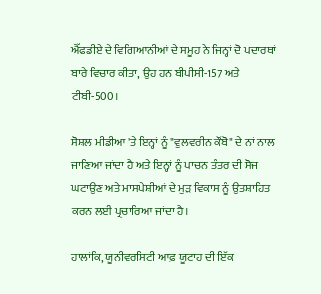ਐੱਫਡੀਏ ਦੇ ਵਿਗਿਆਨੀਆਂ ਦੇ ਸਮੂਹ ਨੇ ਜਿਨ੍ਹਾਂ ਦੋ ਪਦਾਰਥਾਂ ਬਾਰੇ ਵਿਚਾਰ ਕੀਤਾ, ਉਹ ਹਨ ਬੀਪੀਸੀ-157 ਅਤੇ ਟੀਬੀ-500।

ਸੋਸ਼ਲ ਮੀਡੀਆ 'ਤੇ ਇਨ੍ਹਾਂ ਨੂੰ "ਵੁਲਵਰੀਨ ਕੌਂਬੋ" ਦੇ ਨਾਂ ਨਾਲ ਜਾਣਿਆ ਜਾਂਦਾ ਹੈ ਅਤੇ ਇਨ੍ਹਾਂ ਨੂੰ ਪਾਚਨ ਤੰਤਰ ਦੀ ਸੋਜ ਘਟਾਉਣ ਅਤੇ ਮਾਸਪੇਸ਼ੀਆਂ ਦੇ ਮੁੜ ਵਿਕਾਸ ਨੂੰ ਉਤਸ਼ਾਹਿਤ ਕਰਨ ਲਈ ਪ੍ਰਚਾਰਿਆ ਜਾਂਦਾ ਹੈ।

ਹਾਲਾਂਕਿ, ਯੂਨੀਵਰਸਿਟੀ ਆਫ਼ ਯੂਟਾਹ ਦੀ ਇੱਕ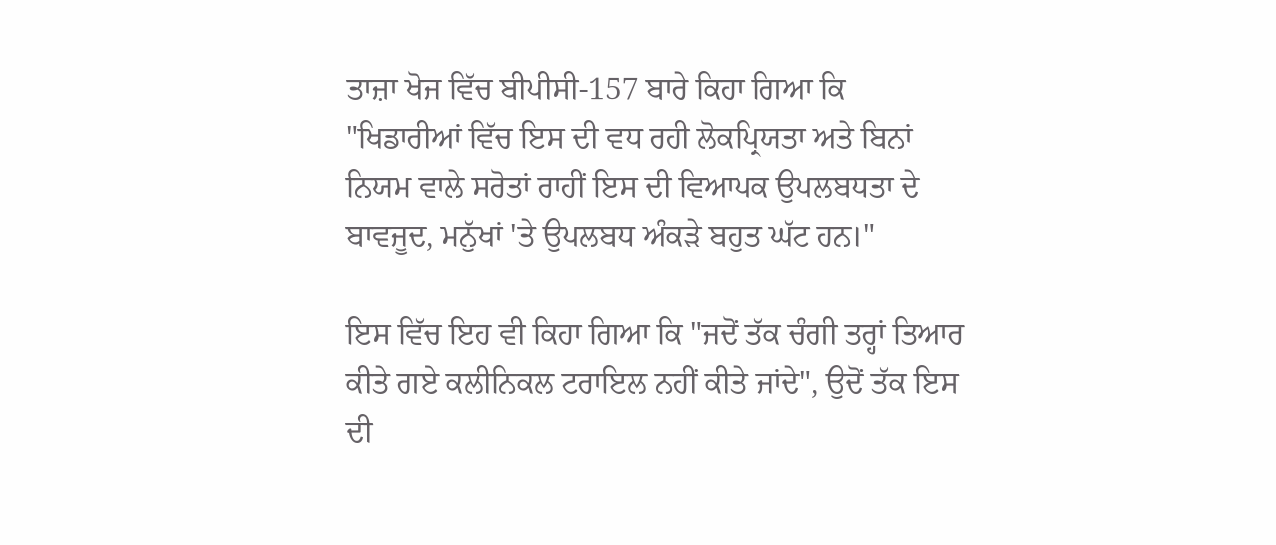ਤਾਜ਼ਾ ਖੋਜ ਵਿੱਚ ਬੀਪੀਸੀ-157 ਬਾਰੇ ਕਿਹਾ ਗਿਆ ਕਿ "ਖਿਡਾਰੀਆਂ ਵਿੱਚ ਇਸ ਦੀ ਵਧ ਰਹੀ ਲੋਕਪ੍ਰਿਯਤਾ ਅਤੇ ਬਿਨਾਂ ਨਿਯਮ ਵਾਲੇ ਸਰੋਤਾਂ ਰਾਹੀਂ ਇਸ ਦੀ ਵਿਆਪਕ ਉਪਲਬਧਤਾ ਦੇ ਬਾਵਜੂਦ, ਮਨੁੱਖਾਂ 'ਤੇ ਉਪਲਬਧ ਅੰਕੜੇ ਬਹੁਤ ਘੱਟ ਹਨ।"

ਇਸ ਵਿੱਚ ਇਹ ਵੀ ਕਿਹਾ ਗਿਆ ਕਿ "ਜਦੋਂ ਤੱਕ ਚੰਗੀ ਤਰ੍ਹਾਂ ਤਿਆਰ ਕੀਤੇ ਗਏ ਕਲੀਨਿਕਲ ਟਰਾਇਲ ਨਹੀਂ ਕੀਤੇ ਜਾਂਦੇ", ਉਦੋਂ ਤੱਕ ਇਸ ਦੀ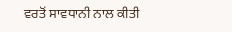ਵਰਤੋਂ ਸਾਵਧਾਨੀ ਨਾਲ ਕੀਤੀ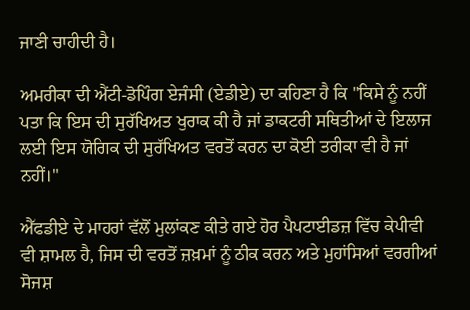ਜਾਣੀ ਚਾਹੀਦੀ ਹੈ।

ਅਮਰੀਕਾ ਦੀ ਐਂਟੀ-ਡੋਪਿੰਗ ਏਜੰਸੀ (ਏਡੀਏ) ਦਾ ਕਹਿਣਾ ਹੈ ਕਿ "ਕਿਸੇ ਨੂੰ ਨਹੀਂ ਪਤਾ ਕਿ ਇਸ ਦੀ ਸੁਰੱਖਿਅਤ ਖੁਰਾਕ ਕੀ ਹੈ ਜਾਂ ਡਾਕਟਰੀ ਸਥਿਤੀਆਂ ਦੇ ਇਲਾਜ ਲਈ ਇਸ ਯੋਗਿਕ ਦੀ ਸੁਰੱਖਿਅਤ ਵਰਤੋਂ ਕਰਨ ਦਾ ਕੋਈ ਤਰੀਕਾ ਵੀ ਹੈ ਜਾਂ ਨਹੀਂ।"

ਐੱਫਡੀਏ ਦੇ ਮਾਹਰਾਂ ਵੱਲੋਂ ਮੁਲਾਂਕਣ ਕੀਤੇ ਗਏ ਹੋਰ ਪੈਪਟਾਈਡਜ਼ ਵਿੱਚ ਕੇਪੀਵੀ ਵੀ ਸ਼ਾਮਲ ਹੈ, ਜਿਸ ਦੀ ਵਰਤੋਂ ਜ਼ਖ਼ਮਾਂ ਨੂੰ ਠੀਕ ਕਰਨ ਅਤੇ ਮੁਹਾਂਸਿਆਂ ਵਰਗੀਆਂ ਸੋਜਸ਼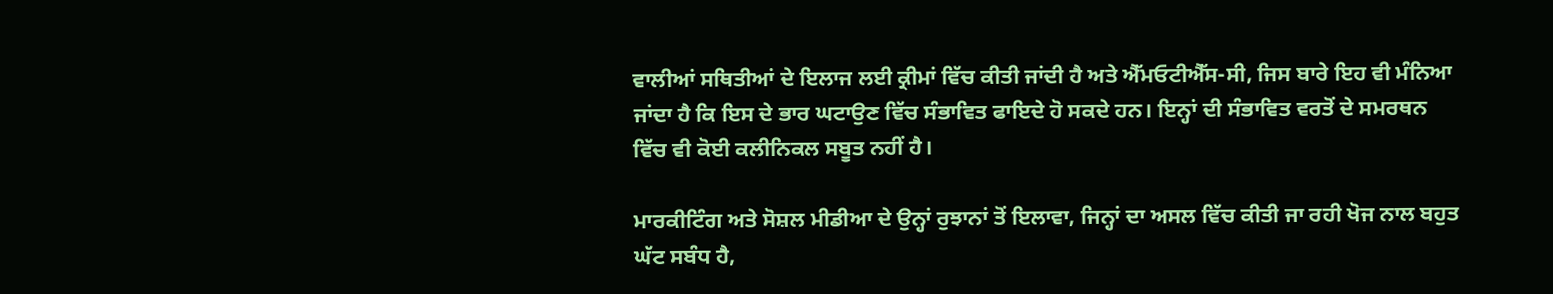ਵਾਲੀਆਂ ਸਥਿਤੀਆਂ ਦੇ ਇਲਾਜ ਲਈ ਕ੍ਰੀਮਾਂ ਵਿੱਚ ਕੀਤੀ ਜਾਂਦੀ ਹੈ ਅਤੇ ਐੱਮਓਟੀਐੱਸ-ਸੀ, ਜਿਸ ਬਾਰੇ ਇਹ ਵੀ ਮੰਨਿਆ ਜਾਂਦਾ ਹੈ ਕਿ ਇਸ ਦੇ ਭਾਰ ਘਟਾਉਣ ਵਿੱਚ ਸੰਭਾਵਿਤ ਫਾਇਦੇ ਹੋ ਸਕਦੇ ਹਨ। ਇਨ੍ਹਾਂ ਦੀ ਸੰਭਾਵਿਤ ਵਰਤੋਂ ਦੇ ਸਮਰਥਨ ਵਿੱਚ ਵੀ ਕੋਈ ਕਲੀਨਿਕਲ ਸਬੂਤ ਨਹੀਂ ਹੈ।

ਮਾਰਕੀਟਿੰਗ ਅਤੇ ਸੋਸ਼ਲ ਮੀਡੀਆ ਦੇ ਉਨ੍ਹਾਂ ਰੁਝਾਨਾਂ ਤੋਂ ਇਲਾਵਾ, ਜਿਨ੍ਹਾਂ ਦਾ ਅਸਲ ਵਿੱਚ ਕੀਤੀ ਜਾ ਰਹੀ ਖੋਜ ਨਾਲ ਬਹੁਤ ਘੱਟ ਸਬੰਧ ਹੈ,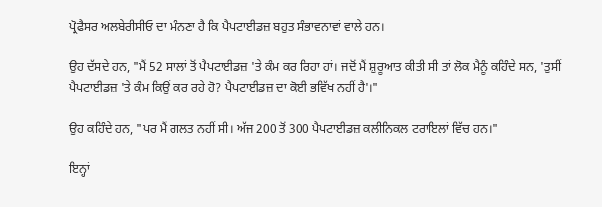ਪ੍ਰੋਫੈਸਰ ਅਲਬੇਰੀਸੀਓ ਦਾ ਮੰਨਣਾ ਹੈ ਕਿ ਪੈਪਟਾਈਡਜ਼ ਬਹੁਤ ਸੰਭਾਵਨਾਵਾਂ ਵਾਲੇ ਹਨ।

ਉਹ ਦੱਸਦੇ ਹਨ, "ਮੈਂ 52 ਸਾਲਾਂ ਤੋਂ ਪੈਪਟਾਈਡਜ਼ 'ਤੇ ਕੰਮ ਕਰ ਰਿਹਾ ਹਾਂ। ਜਦੋਂ ਮੈਂ ਸ਼ੁਰੂਆਤ ਕੀਤੀ ਸੀ ਤਾਂ ਲੋਕ ਮੈਨੂੰ ਕਹਿੰਦੇ ਸਨ, 'ਤੁਸੀਂ ਪੈਪਟਾਈਡਜ਼ 'ਤੇ ਕੰਮ ਕਿਉਂ ਕਰ ਰਹੇ ਹੋ? ਪੈਪਟਾਈਡਜ਼ ਦਾ ਕੋਈ ਭਵਿੱਖ ਨਹੀਂ ਹੈ'।"

ਉਹ ਕਹਿੰਦੇ ਹਨ, "ਪਰ ਮੈਂ ਗਲਤ ਨਹੀਂ ਸੀ। ਅੱਜ 200 ਤੋਂ 300 ਪੈਪਟਾਈਡਜ਼ ਕਲੀਨਿਕਲ ਟਰਾਇਲਾਂ ਵਿੱਚ ਹਨ।"

ਇਨ੍ਹਾਂ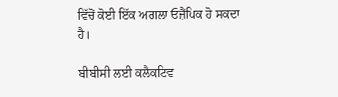ਵਿੱਚੋਂ ਕੋਈ ਇੱਕ ਅਗਲਾ ਓਜ਼ੈਂਪਿਕ ਹੋ ਸਕਦਾ ਹੈ।

ਬੀਬੀਸੀ ਲਈ ਕਲੈਕਟਿਵ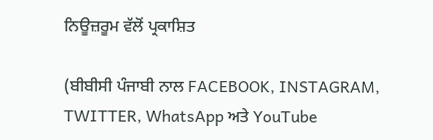ਨਿਊਜ਼ਰੂਮ ਵੱਲੋਂ ਪ੍ਰਕਾਸ਼ਿਤ

(ਬੀਬੀਸੀ ਪੰਜਾਬੀ ਨਾਲ FACEBOOK, INSTAGRAM, TWITTER, WhatsApp ਅਤੇ YouTube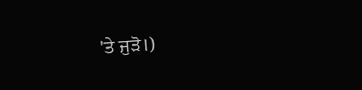'ਤੇ ਜੁੜੋ।)